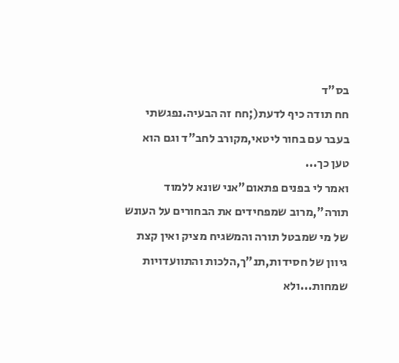בס"ד
חח תודה כיף לדעת(;חח זה הבעיה.נפגשתי בעבר עם בחור ליטאי,מקורב לחב"ד וגם הוא טען כך...
ואמר לי בפנים פתאום"אני שונא ללמוד תורה",מרוב שמפחידים את הבחורים על העונש של מי שמבטל תורה והמשגיח מציק ואין קצת גיוון של חסידות,תנ"ך,הלכות והתוועדויות שמחות...ולא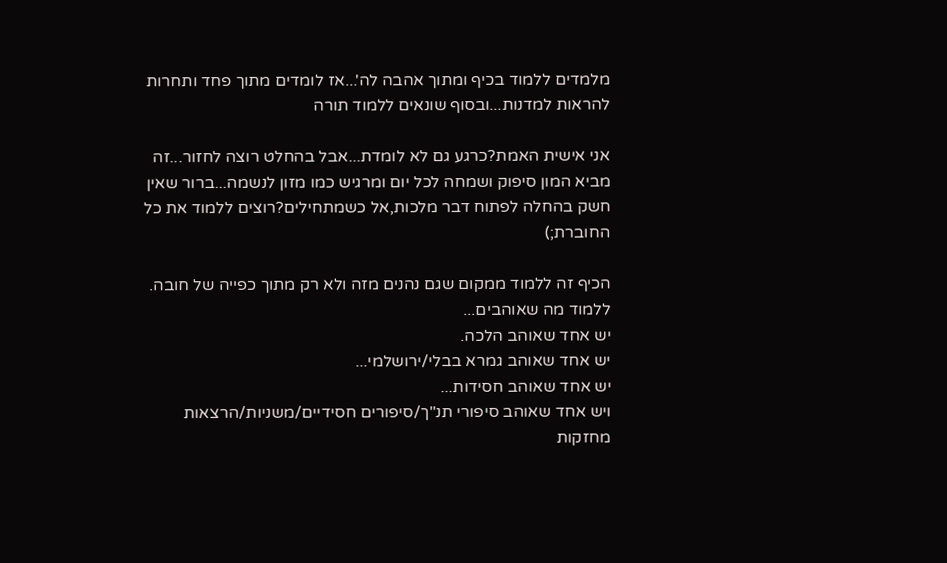מלמדים ללמוד בכיף ומתוך אהבה לה'...אז לומדים מתוך פחד ותחרות להראות למדנות...ובסוף שונאים ללמוד תורה

אני אישית האמת?כרגע גם לא לומדת...אבל בהחלט רוצה לחזור...זה מביא המון סיפוק ושמחה לכל יום ומרגיש כמו מזון לנשמה...ברור שאין חשק בהחלה לפתוח דבר מלכות,אל כשמתחילים?רוצים ללמוד את כל החוברת;)

הכיף זה ללמוד ממקום שגם נהנים מזה ולא רק מתוך כפייה של חובה.
ללמוד מה שאוהבים...
יש אחד שאוהב הלכה.
יש אחד שאוהב גמרא בבלי/ירושלמי...
יש אחד שאוהב חסידות...
ויש אחד שאוהב סיפורי תנ"ך/סיפורים חסידיים/משניות/הרצאות מחזקות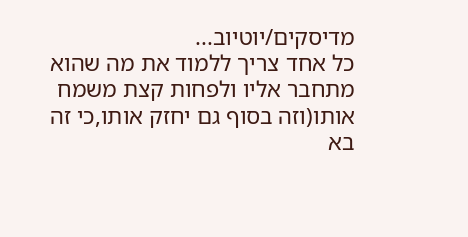מדיסקים/יוטיוב...
כל אחד צריך ללמוד את מה שהוא מתחבר אליו ולפחות קצת משמח אותו(וזה בסוף גם יחזק אותו,כי זה בא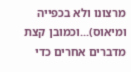מרצונו ולא בכפייה ומיאוס)...וכמובן קצת מדברים אחרים כדי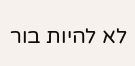לא להיות בור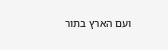ועם הארץ בתור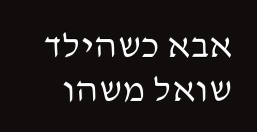אבא כשהילד שואל משהו